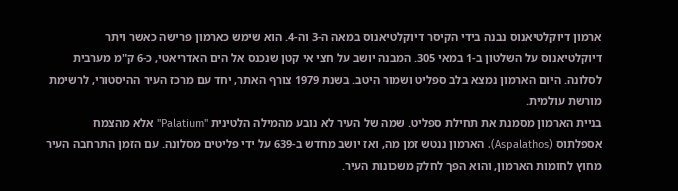ארמון דיוקלטיאנוס נבנה בידי הקיסר דיוקלטיאנוס במאה ה-3 וה-4. הוא שימש כארמון פרישה כאשר ויתר דיוקלטיאנוס על השלטון ב-1 במאי 305. המבנה יושב על חצי אי קטן שנכנס אל הים האדריאטי, כ-6 ק"מ מערבית לסלונה. היום הארמון נמצא בלב ספליט ושמור היטב. בשנת 1979 צורף האתר, יחד עם מרכז העיר ההיסטורי, לרשימת מורשת עולמית.
בניית הארמון מסמנת את תחילת ספליט. שמה של העיר לא נובע מהמילה הלטינית "Palatium" אלא מהצמח אספלתוס (Aspalathos). הארמון ננטש זמן מה, ואז יושב מחדש ב-639 על ידי פליטים מסלונה. עם הזמן התרחבה העיר מחוץ לחומות הארמון, והוא הפך לחלק משכונות העיר.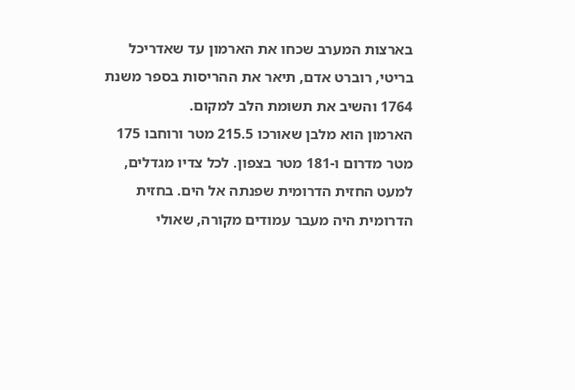בארצות המערב שכחו את הארמון עד שאדריכל בריטי, רוברט אדם, תיאר את ההריסות בספר משנת 1764 והשיב את תשומת הלב למקום.
הארמון הוא מלבן שאורכו 215.5 מטר ורוחבו 175 מטר מדרום ו-181 מטר בצפון. לכל צדיו מגדלים, למעט החזית הדרומית שפנתה אל הים. בחזית הדרומית היה מעבר עמודים מקורה, שאולי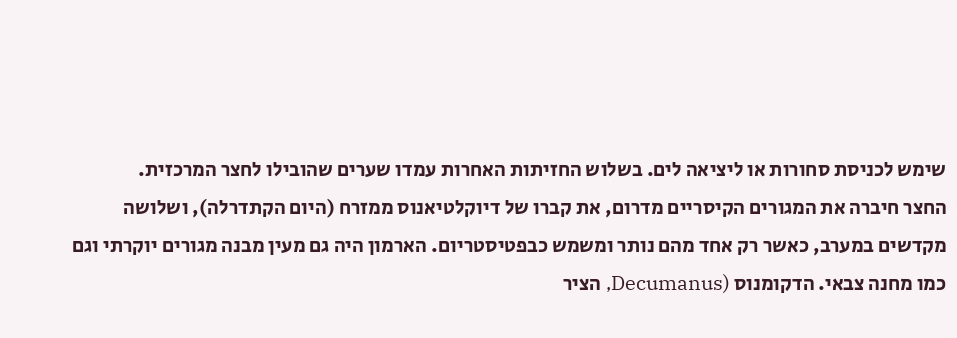שימש לכניסת סחורות או ליציאה לים. בשלוש החזיתות האחרות עמדו שערים שהובילו לחצר המרכזית.
החצר חיברה את המגורים הקיסריים מדרום, את קברו של דיוקלטיאנוס ממזרח (היום הקתדרלה), ושלושה מקדשים במערב, כאשר רק אחד מהם נותר ומשמש כבפטיסטריום. הארמון היה גם מעין מבנה מגורים יוקרתי וגם כמו מחנה צבאי. הדקומנוס (Decumanus, הציר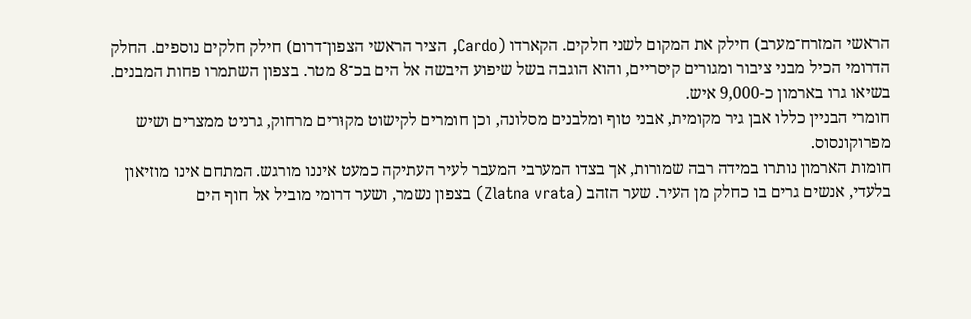הראשי המזרח־מערב) חילק את המקום לשני חלקים. הקארדו (Cardo, הציר הראשי הצפון־דרום) חילק חלקים נוספים. החלק הדרומי הכיל מבני ציבור ומגורים קיסריים, והוא הוגבה בשל שיפוע היבשה אל הים בכ־8 מטר. בצפון השתמרו פחות המבנים. בשיאו גרו בארמון כ-9,000 איש.
חומרי הבניין כללו אבן גיר מקומית, אבני טוף ומלבנים מסלונה, וכן חומרים לקישוט מקוּרים מרחוק, גרניט ממצרים ושיש מפרוקונסוס.
חומות הארמון נותרו במידה רבה שמורות, אך בצדו המערבי המעבר לעיר העתיקה כמעט איננו מורגש. המתחם אינו מוזיאון בלעדי, אנשים גרים בו כחלק מן העיר. שער הזהב (Zlatna vrata) בצפון נשמר, ושער דרומי מוביל אל חוף הים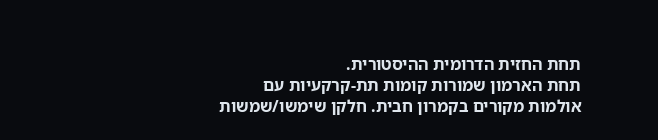תחת החזית הדרומית ההיסטורית.
תחת הארמון שמורות קומות תת-קרקעיות עם אולמות מקורים בקמרון חבית. חלקן שימשו/שמשות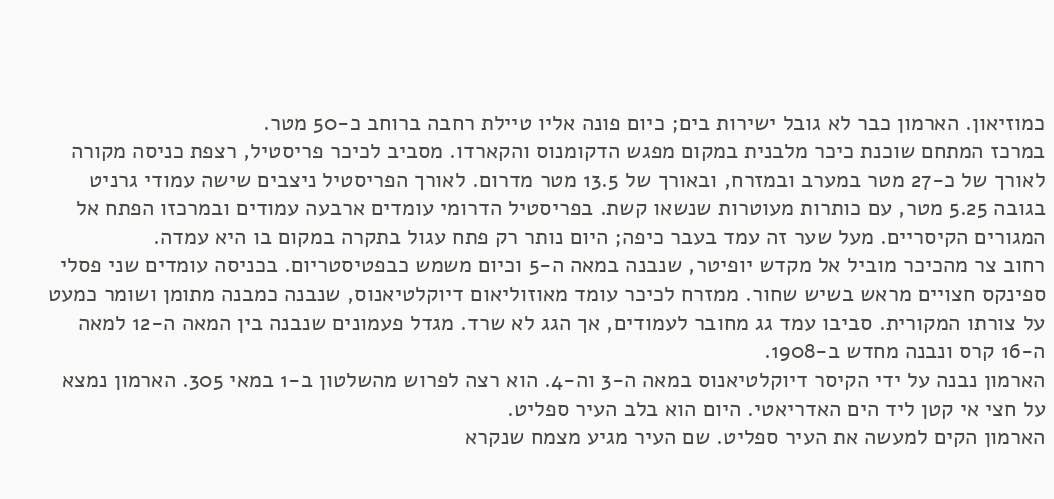כמוזיאון. הארמון כבר לא גובל ישירות בים; כיום פונה אליו טיילת רחבה ברוחב כ-50 מטר.
במרכז המתחם שוכנת כיכר מלבנית במקום מפגש הדקומנוס והקארדו. מסביב לכיכר פריסטיל, רצפת כניסה מקורה לאורך של כ-27 מטר במערב ובמזרח, ובאורך של 13.5 מטר מדרום. לאורך הפריסטיל ניצבים שישה עמודי גרניט בגובה 5.25 מטר, עם כותרות מעוטרות שנשאו קשת. בפריסטיל הדרומי עומדים ארבעה עמודים ובמרכזו הפתח אל המגורים הקיסריים. מעל שער זה עמד בעבר כיפה; היום נותר רק פתח עגול בתקרה במקום בו היא עמדה.
רחוב צר מהכיכר מוביל אל מקדש יופיטר, שנבנה במאה ה-5 וכיום משמש כבפטיסטריום. בכניסה עומדים שני פסלי ספינקס חצויים מראש בשיש שחור. ממזרח לכיכר עומד מאוזוליאום דיוקלטיאנוס, שנבנה כמבנה מתומן ושומר כמעט על צורתו המקורית. סביבו עמד גג מחובר לעמודים, אך הגג לא שרד. מגדל פעמונים שנבנה בין המאה ה-12 למאה ה-16 קרס ונבנה מחדש ב-1908.
הארמון נבנה על ידי הקיסר דיוקלטיאנוס במאה ה-3 וה-4. הוא רצה לפרוש מהשלטון ב-1 במאי 305. הארמון נמצא על חצי אי קטן ליד הים האדריאטי. היום הוא בלב העיר ספליט.
הארמון הקים למעשה את העיר ספליט. שם העיר מגיע מצמח שנקרא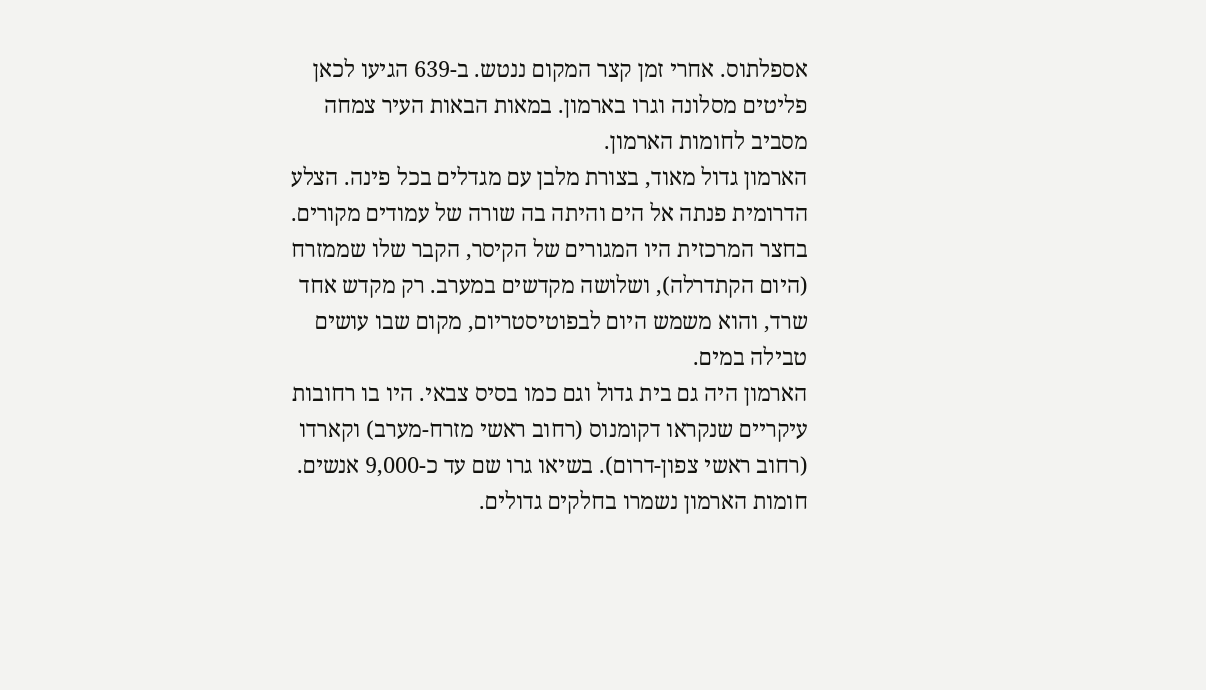אספלתוס. אחרי זמן קצר המקום ננטש. ב-639 הגיעו לכאן פליטים מסלונה וגרו בארמון. במאות הבאות העיר צמחה מסביב לחומות הארמון.
הארמון גדול מאוד, בצורת מלבן עם מגדלים בכל פינה. הצלע הדרומית פנתה אל הים והיתה בה שורה של עמודים מקורים. בחצר המרכזית היו המגורים של הקיסר, הקבר שלו שממזרח (היום הקתדרלה), ושלושה מקדשים במערב. רק מקדש אחד שרד, והוא משמש היום לבפוטיסטריום, מקום שבו עושים טבילה במים.
הארמון היה גם בית גדול וגם כמו בסיס צבאי. היו בו רחובות עיקריים שנקראו דקומנוס (רחוב ראשי מזרח-מערב) וקארדו (רחוב ראשי צפון-דרום). בשיאו גרו שם עד כ-9,000 אנשים.
חומות הארמון נשמרו בחלקים גדולים.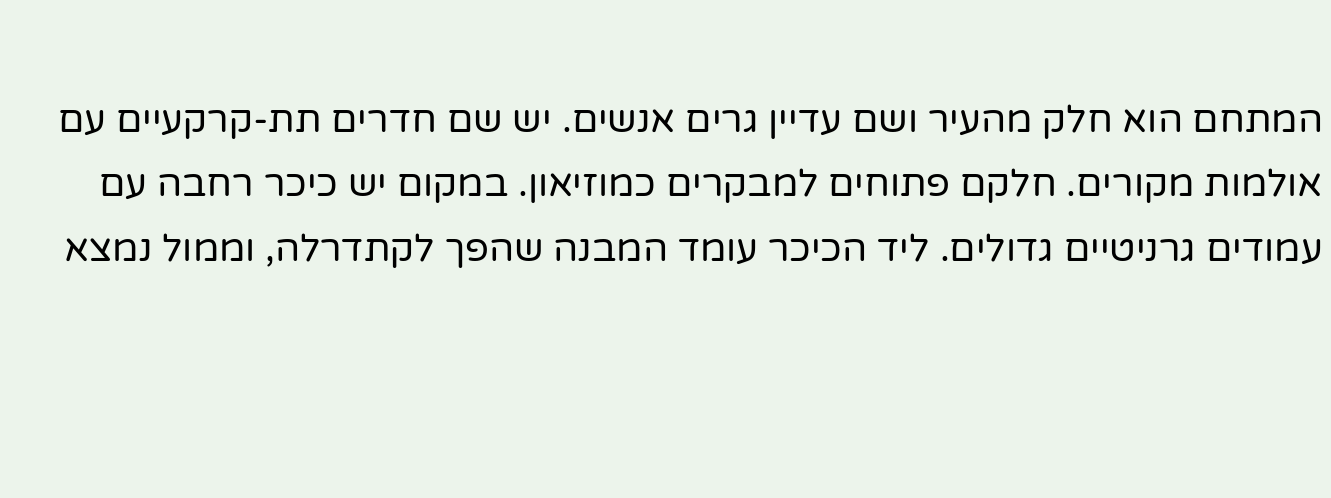המתחם הוא חלק מהעיר ושם עדיין גרים אנשים. יש שם חדרים תת-קרקעיים עם אולמות מקורים. חלקם פתוחים למבקרים כמוזיאון. במקום יש כיכר רחבה עם עמודים גרניטיים גדולים. ליד הכיכר עומד המבנה שהפך לקתדרלה, וממול נמצא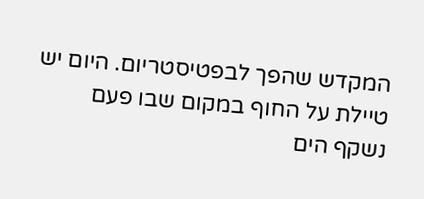המקדש שהפך לבפטיסטריום. היום יש טיילת על החוף במקום שבו פעם נשקף הים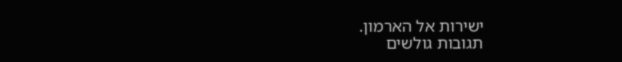ישירות אל הארמון.
תגובות גולשים